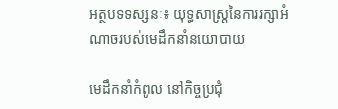អត្ថបទទស្សនៈ៖ យុទ្ធសាស្ត្រនៃការរក្សាអំណាចរបស់មេដឹកនាំនយោបាយ

មេដឹកនាំកំពូល នៅកិច្ចប្រជុំ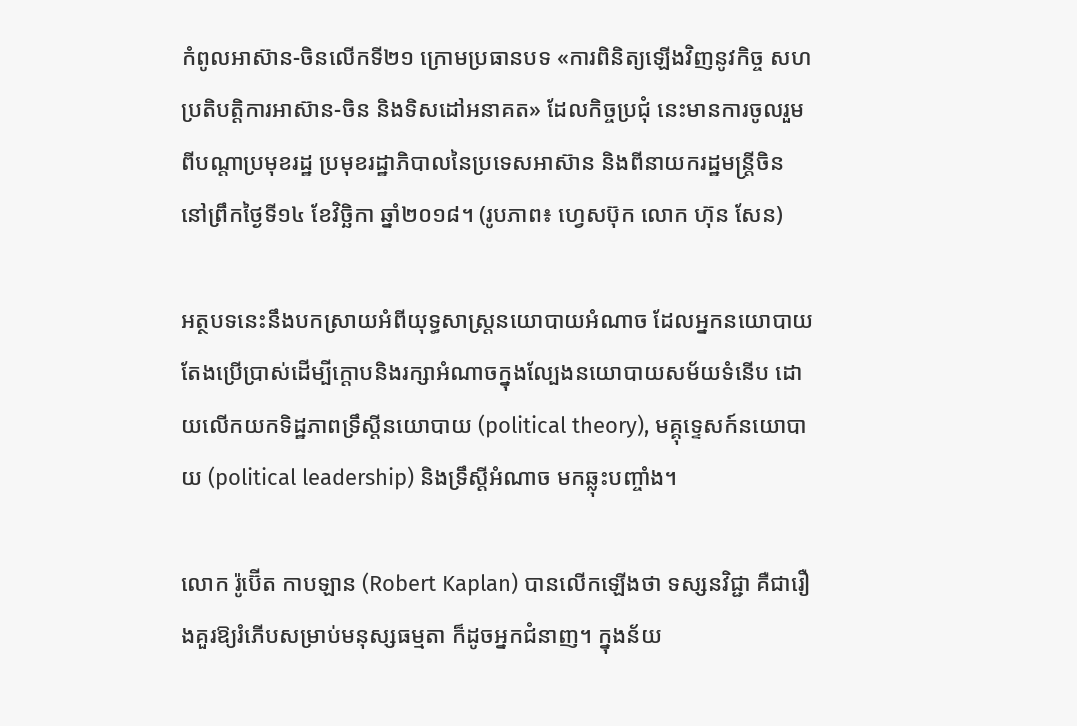កំពូលអាស៊ាន-ចិនលើកទី២១ ក្រោមប្រធានបទ «ការពិនិត្យឡើងវិញនូវកិច្ច សហប្រតិបត្តិការអាស៊ាន-ចិន និងទិសដៅអនាគត» ដែលកិច្ចប្រជុំ នេះមានការចូលរួមពីបណ្ដាប្រមុខរដ្ឋ ប្រមុខរដ្ឋាភិបាលនៃប្រទេសអាស៊ាន និងពីនាយករដ្ឋមន្រ្តីចិន នៅព្រឹកថ្ងៃទី១៤ ខែវិច្ឆិកា ឆ្នាំ២០១៨។ (រូបភាព៖ ហ្វេសប៊ុក លោក ហ៊ុន សែន)

អត្ថបទនេះនឹងបកស្រាយអំពីយុទ្ធសាស្ត្រនយោបាយអំណាច ដែលអ្នកនយោបាយតែងប្រើប្រាស់ដើម្បីក្តោបនិងរក្សាអំណាចក្នុងល្បែងនយោបាយសម័យទំនើប ដោយលើកយកទិដ្ឋភាពទ្រឹស្តីនយោបាយ (political theory), មគ្គុទ្ទេសក៍នយោបាយ (political leadership) និងទ្រឹស្តីអំណាច មកឆ្លុះបញ្ចាំង។

លោក រ៉ូប៊ើត កាបឡាន (Robert Kaplan) បានលើកឡើងថា ទស្សនវិជ្ជា គឺជារឿងគួរឱ្យរំភើបសម្រាប់មនុស្សធម្មតា ក៏ដូចអ្នកជំនាញ។ ក្នុងន័យ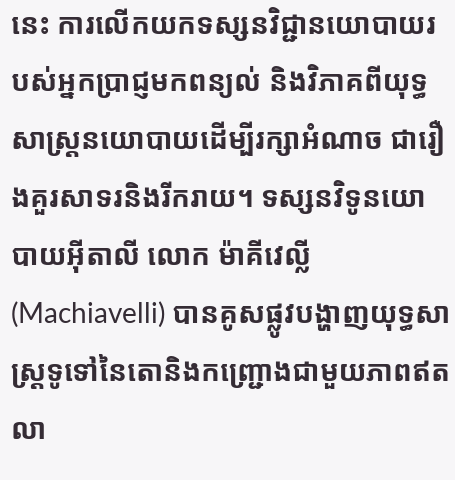នេះ ការលើកយកទស្សនវិជ្ជានយោបាយរបស់អ្នកប្រាជ្ញមកពន្យល់ និងវិភាគពីយុទ្ធសាស្ត្រនយោបាយដើម្បីរក្សាអំណាច ជារឿងគួរសាទរនិងរីករាយ។ ទស្សនវិទូនយោបាយអ៊ីតាលី លោក ម៉ាគីវេល្លី (Machiavelli) បានគូសផ្លូវបង្ហាញយុទ្ធសាស្ត្រទូទៅនៃតោនិងកញ្ជ្រោងជាមួយភាពឥតលា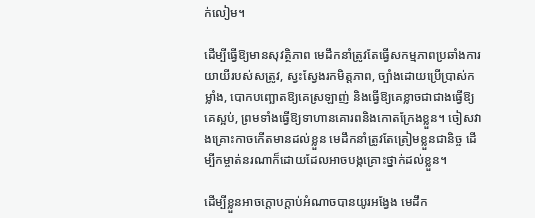ក់លៀម។

ដើម្បីធ្វើឱ្យមានសុវត្ថិភាព មេដឹកនាំត្រូវតែធ្វើសកម្មភាពប្រឆាំងការយាយីរបស់សត្រូវ, ស្វះស្វែងរកមិត្តភាព, ច្បាំងដោយប្រើប្រាស់កម្លាំង, បោកបញ្ឆោតឱ្យគេស្រឡាញ់ និងធ្វើឱ្យគេខ្លាចជាជាងធ្វើឱ្យគេស្អប់, ព្រមទាំងធ្វើឱ្យទាហានគោរពនិងកោតក្រែងខ្លួន។ ចៀសវាងគ្រោះកាចកើតមានដល់ខ្លួន មេដឹកនាំត្រូវតែត្រៀមខ្លួនជានិច្ច ដើម្បីកម្ចាត់នរណាក៏ដោយដែលអាចបង្កគ្រោះថ្នាក់ដល់ខ្លួន។

ដើម្បីខ្លួនអាចក្តោបក្តាប់អំណាចបានយូរអង្វែង មេដឹក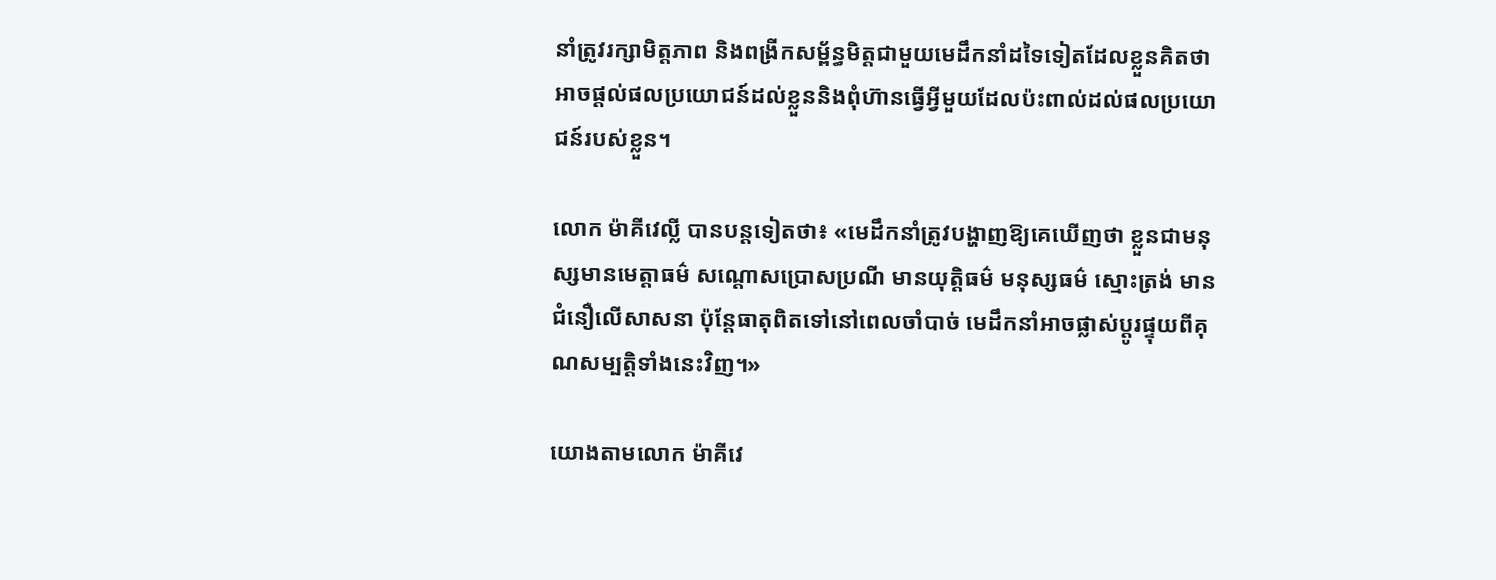នាំត្រូវរក្សាមិត្តភាព និងពង្រីកសម្ព័ន្ធមិត្តជាមួយមេដឹកនាំដទៃទៀតដែលខ្លួនគិតថាអាចផ្តល់ផលប្រយោជន៍ដល់ខ្លួននិងពុំហ៊ានធ្វើអ្វីមួយដែលប៉ះពាល់ដល់ផលប្រយោជន៍របស់ខ្លួន។

លោក ម៉ាគីវេល្លី បានបន្តទៀតថា៖ «មេដឹកនាំត្រូវបង្ហាញឱ្យគេឃើញថា ខ្លួនជាមនុស្សមានមេត្តាធម៌ សណ្តោសប្រោសប្រណី មានយុត្តិធម៌ មនុស្សធម៌ ស្មោះត្រង់ មានជំនឿលើសាសនា ប៉ុន្តែធាតុពិតទៅនៅពេលចាំបាច់ មេដឹកនាំអាចផ្លាស់ប្តូរផ្ទុយពីគុណសម្បត្តិទាំងនេះវិញ។»

យោងតាមលោក ម៉ាគីវេ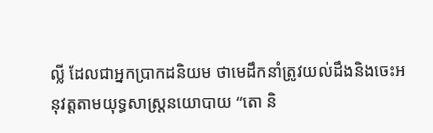ល្លី ដែលជាអ្នកប្រាកដនិយម ថាមេដឹកនាំត្រូវយល់ដឹងនិងចេះអនុវត្តតាមយុទ្ធសាស្ត្រនយោបាយ “តោ និ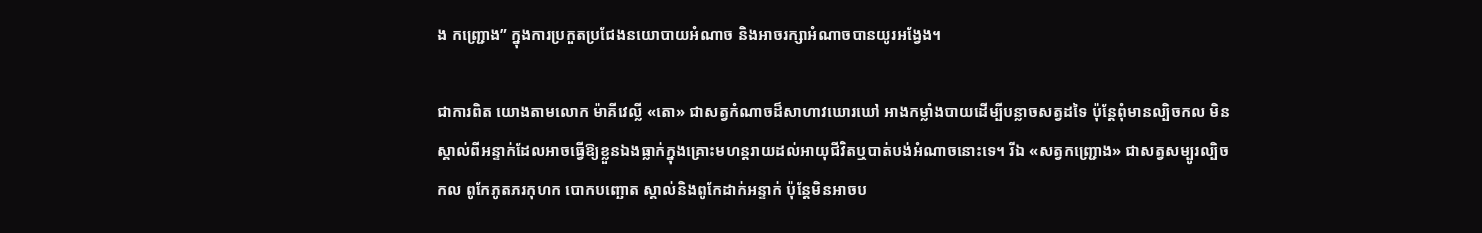ង កញ្ជ្រោង” ក្នុងការប្រកួតប្រជែងនយោបាយអំណាច និងអាចរក្សាអំណាចបានយូរអង្វែង។

ជាការពិត យោងតាមលោក ម៉ាគីវេល្លី «តោ» ជាសត្វកំណាចដ៏សាហាវឃោរឃៅ អាងកម្លាំងបាយដើម្បីបន្លាចសត្វដទៃ ប៉ុន្តែពុំមានល្បិចកល មិនស្គាល់ពីអន្ទាក់ដែលអាចធ្វើឱ្យខ្លួនឯងធ្លាក់ក្នុងគ្រោះមហន្តរាយដល់អាយុជីវិតឬបាត់បង់អំណាចនោះទេ។ រីឯ «សត្វកញ្ជ្រោង» ជាសត្វសម្បូរល្បិចកល ពូកែភូតភរកុហក បោកបញ្ឆោត ស្គាល់និងពូកែដាក់អន្ទាក់ ប៉ុន្តែមិនអាចប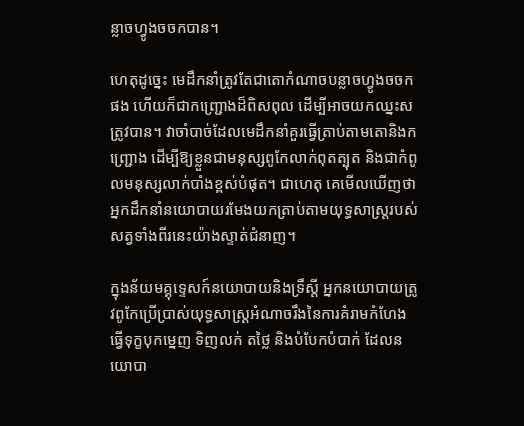ន្លាចហ្វូងចចកបាន។

ហេតុដូច្នេះ មេដឹកនាំត្រូវតែជាតោកំណាចបន្លាចហ្វូងចចកផង ហើយក៏ជាកញ្ជ្រោងដ៏ពិសពុល ដើម្បីអាចយកឈ្នះសត្រូវបាន។ វាចាំបាច់ដែលមេដឹកនាំគួរធ្វើត្រាប់តាមតោនិងកញ្ជ្រោង ដើម្បីឱ្យខ្លួនជាមនុស្សពូកែលាក់ពុតត្បុត និងជាកំពូលមនុស្សលាក់បាំងខ្ពស់បំផុត។ ជាហេតុ គេមើលឃើញថា អ្នកដឹកនាំនយោបាយរមែងយកត្រាប់តាមយុទ្ធសាស្ត្ររបស់សត្វទាំងពីរនេះយ៉ាងស្ទាត់ជំនាញ។

ក្នុងន័យមគ្គុទ្ទេសក៍នយោបាយនិងទ្រឹស្តី អ្នកនយោបាយត្រូវពូកែប្រើប្រាស់យុទ្ធសាស្ត្រអំណាចរឹងនៃការគំរាមកំហែង ធ្វើទុក្ខបុកម្នេញ ទិញលក់ តថ្លៃ និងបំបែកបំបាក់ ដែលនយោបា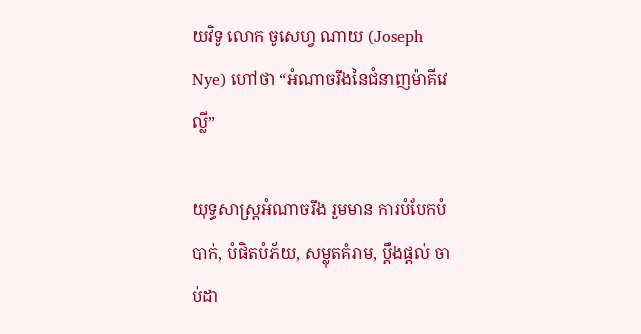យវិទូ លោក ចូសេហ្វ ណាយ (Joseph Nye) ហៅថា “អំណាចរឹងនៃជំនាញម៉ាគីវេល្លី”

យុទ្ធសាស្ត្រអំណាចរឹង រួមមាន ការបំបែកបំបាក់, បំផិតបំភ័យ, សម្លុតគំរាម, ប្តឹងផ្តល់ ចាប់ដា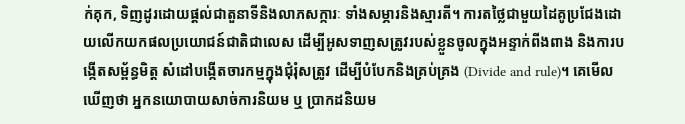ក់គុក, ទិញដូរដោយផ្តល់ជាតួនាទីនិងលាភសក្ការៈ ទាំងសម្ភារនិងស្មារតី។ ការតថ្លៃជាមួយដៃគូប្រជែងដោយលើកយកផលប្រយោជន៍ជាតិជាលេស ដើម្បីអូសទាញសត្រូវរបស់ខ្លួនចូលក្នុងអន្ទាក់ពីងពាង និងការបង្កើតសម្ព័ន្ធមិត្ត សំដៅបង្កើតចារកម្មក្នុងជុំរុំសត្រូវ ដើម្បីបំបែកនិងគ្រប់គ្រង (Divide and rule)។ គេមើលឃើញថា អ្នកនយោបាយសាច់ការនិយម ឬ ប្រាកដនិយម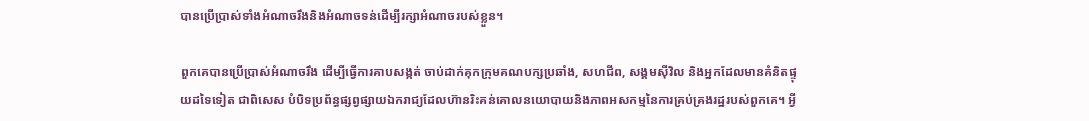បានប្រើប្រាស់ទាំងអំណាចរឹងនិងអំណាចទន់ដើម្បីរក្សាអំណាចរបស់ខ្លួន។

ពួកគេបានប្រើប្រាស់អំណាចរឹង ដើម្បីធ្វើការគាបសង្កត់ ចាប់ដាក់គុកក្រុមគណបក្សប្រឆាំង, សហជីព, សង្គមស៊ីវិល និងអ្នកដែលមានគំនិតផ្ទុយដទៃទៀត ជាពិសេស បំបិទប្រព័ន្ធផ្សព្វផ្សាយឯករាជ្យដែលហ៊ានរិះគន់គោលនយោបាយនិងភាពអសកម្មនៃការគ្រប់គ្រងរដ្ឋរបស់ពួកគេ។ អ្វី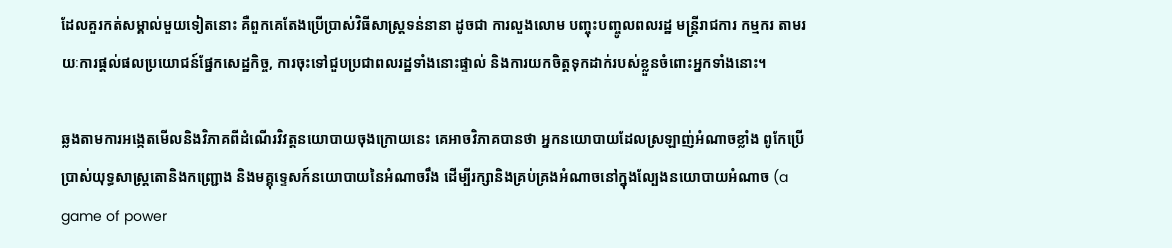ដែលគួរកត់សម្គាល់មួយទៀតនោះ គឺពួកគេតែងប្រើប្រាស់វិធីសាស្ត្រទន់នានា ដូចជា ការលួងលោម បញ្ចុះបញ្ចូលពលរដ្ឋ មន្ត្រីរាជការ កម្មករ តាមរយៈការផ្តល់ផលប្រយោជន៍ផ្នែកសេដ្ឋកិច្ច, ការចុះទៅជួបប្រជាពលរដ្ឋទាំងនោះផ្ទាល់ និងការយកចិត្តទុកដាក់របស់ខ្លួនចំពោះអ្នកទាំងនោះ។

ឆ្លងតាមការអង្កេតមើលនិងវិភាគពីដំណើរវិវត្តនយោបាយចុងក្រោយនេះ គេអាចវិភាគបានថា អ្នកនយោបាយដែលស្រឡាញ់អំណាចខ្លាំង ពូកែប្រើប្រាស់យុទ្ធសាស្ត្រតោនិងកញ្ជ្រោង និងមគ្គុទ្ទេសក៍នយោបាយនៃអំណាចរឹង ដើម្បីរក្សានិងគ្រប់គ្រងអំណាចនៅក្នុងល្បែងនយោបាយអំណាច (a game of power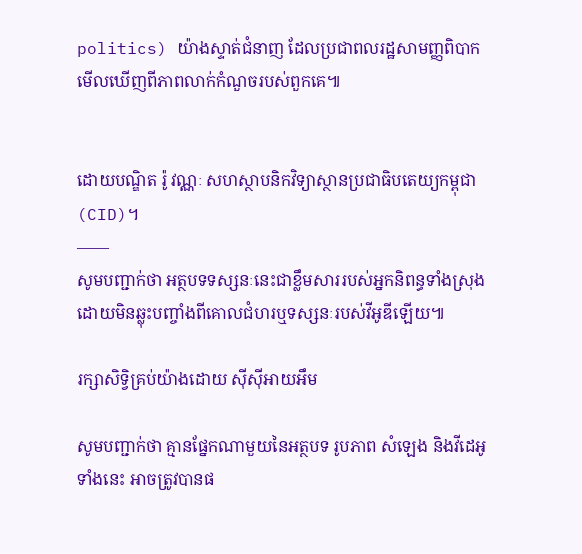politics) យ៉ាងស្ទាត់ជំនាញ ដែលប្រជាពលរដ្ឋសាមញ្ញពិបាកមើលឃើញពីភាពលាក់កំណួចរបស់ពួកគេ៕


ដោយបណ្ឌិត រ៉ូ វណ្ណៈ សហស្ថាបនិកវិទ្យាស្ថានប្រជាធិបតេយ្យកម្ពុជា (CID)។
——
សូមបញ្ជាក់ថា អត្ថបទទស្សនៈនេះជាខ្លឹមសាររបស់អ្នកនិពន្ធទាំងស្រុង ដោយមិនឆ្លុះបញ្ចាំងពីគោលជំហរឬទស្សនៈរបស់វីអូឌីឡើយ៕

រក្សាសិទ្វិគ្រប់យ៉ាងដោយ ស៊ីស៊ីអាយអឹម

សូមបញ្ជាក់ថា គ្មានផ្នែកណាមួយនៃអត្ថបទ រូបភាព សំឡេង និងវីដេអូទាំងនេះ អាចត្រូវបានផ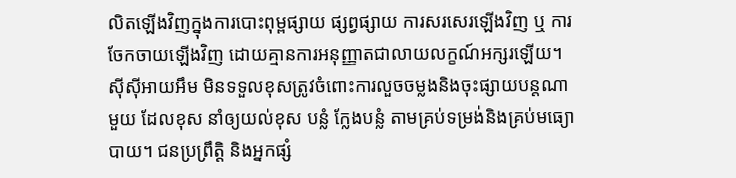លិតឡើងវិញក្នុងការបោះពុម្ពផ្សាយ ផ្សព្វផ្សាយ ការសរសេរឡើងវិញ ឬ ការចែកចាយឡើងវិញ ដោយគ្មានការអនុញ្ញាតជាលាយលក្ខណ៍អក្សរឡើយ។
ស៊ីស៊ីអាយអឹម មិនទទួលខុសត្រូវចំពោះការលួចចម្លងនិងចុះផ្សាយបន្តណាមួយ ដែលខុស នាំឲ្យយល់ខុស បន្លំ ក្លែងបន្លំ តាមគ្រប់ទម្រង់និងគ្រប់មធ្យោបាយ។ ជនប្រព្រឹត្តិ និងអ្នកផ្សំ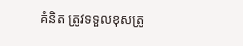គំនិត ត្រូវទទួលខុសត្រូ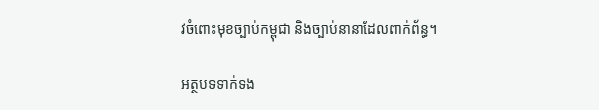វចំពោះមុខច្បាប់កម្ពុជា និងច្បាប់នានាដែលពាក់ព័ន្ធ។

អត្ថបទទាក់ទង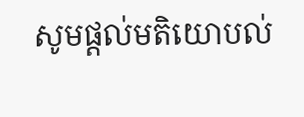សូមផ្ដល់មតិយោបល់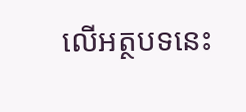លើអត្ថបទនេះ